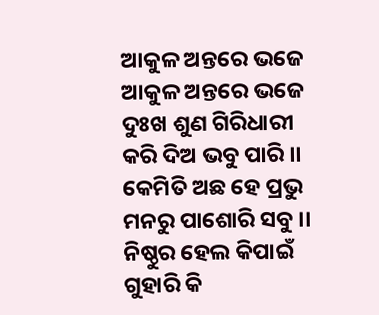ଆକୁଳ ଅନ୍ତରେ ଭଜେ
ଆକୁଳ ଅନ୍ତରେ ଭଜେ
ଦୁଃଖ ଶୁଣ ଗିରିଧାରୀ
କରି ଦିଅ ଭବୁ ପାରି ।।
କେମିତି ଅଛ ହେ ପ୍ରଭୁ
ମନରୁ ପାଶୋରି ସବୁ ।।
ନିଷ୍ଠୁର ହେଲ କିପାଇଁ
ଗୁହାରି କି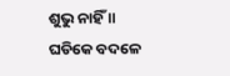ଶୁଭୁ ନାହିଁ ।।
ଘଡିକେ ବଦଳେ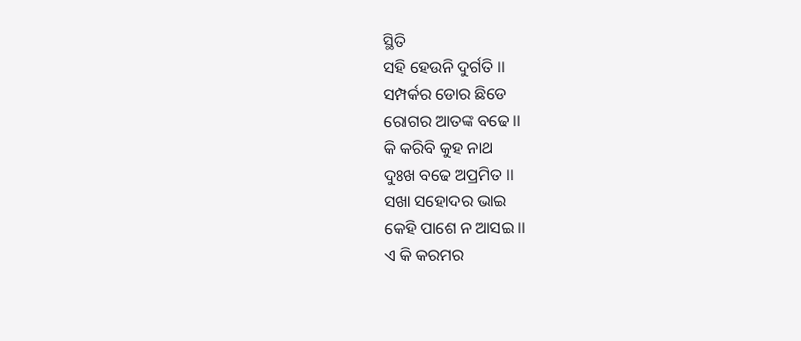ସ୍ଥିତି
ସହି ହେଉନି ଦୁର୍ଗତି ।।
ସମ୍ପର୍କର ଡୋର ଛିଡେ
ରୋଗର ଆତଙ୍କ ବଢେ ।।
କି କରିବି କୁହ ନାଥ
ଦୁଃଖ ବଢେ ଅପ୍ରମିତ ।।
ସଖା ସହୋଦର ଭାଇ
କେହି ପାଶେ ନ ଆସଇ ।।
ଏ କି କରମର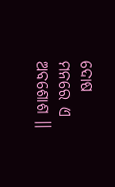ଦୋଷ
ମନରେ ଏ ଅବଶୋଶ ।।